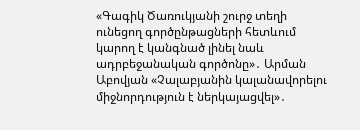«Գագիկ Ծառուկյանի շուրջ տեղի ունեցող գործընթացների հետևում կարող է կանգնած լինել նաև ադրբեջանական գործոնը»․ Արման Աբովյան «Չալաբյանին կալանավորելու միջնորդություն է ներկայացվել»․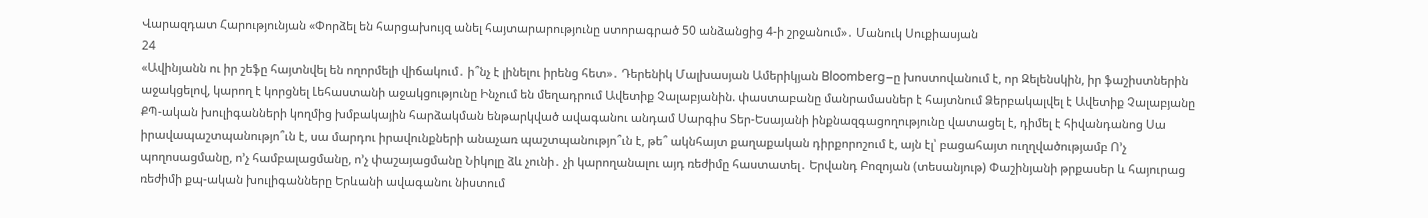Վարազդատ Հարությունյան «Փորձել են հարցախույզ անել հայտարարությունը ստորագրած 50 անձանցից 4-ի շրջանում»․ Մանուկ Սուքիասյան
24
«Ավինյանն ու իր շեֆը հայտնվել են ողորմելի վիճակում․ ի՞նչ է լինելու իրենց հետ»․ Դերենիկ Մալխասյան Ամերիկյան Bloomberg–ը խոստովանում է, որ Զելենսկին, իր ֆաշիստներին աջակցելով, կարող է կորցնել Լեհաստանի աջակցությունը Ինչում են մեղադրում Ավետիք Չալաբյանին. փաստաբանը մանրամասներ է հայտնում Ձերբակալվել է Ավետիք Չալաբյանը ՔՊ-ական խուլիգանների կողմից խմբակային հարձակման ենթարկված ավագանու անդամ Սարգիս Տեր-Եսայանի ինքնազգացողությունը վատացել է, դիմել է հիվանդանոց Սա իրավապաշտպանությո՞ւն է, սա մարդու իրավունքների անաչառ պաշտպանությո՞ւն է, թե՞ ակնհայտ քաղաքական դիրքորոշում է, այն էլ՝ բացահայտ ուղղվածությամբ Ո’չ պողոսացմանը, ո’չ համբալացմանը, ո’չ փաշայացմանը Նիկոլը ձև չունի․ չի կարողանալու այդ ռեժիմը հաստատել․ Երվանդ Բոզոյան (տեսանյութ) Փաշինյանի թրքասեր և հայուրաց ռեժիմի քպ-ական խուլիգանները Երևանի ավագանու նիստում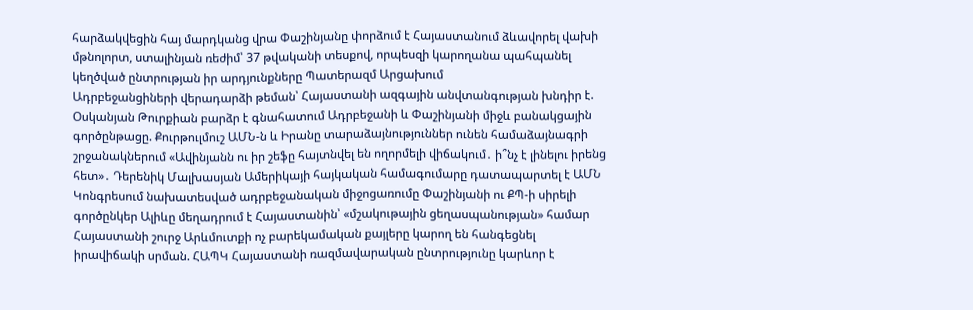հարձակվեցին հայ մարդկանց վրա Փաշինյանը փորձում է Հայաստանում ձևավորել վախի մթնոլորտ, ստալինյան ռեժիմ՝ 37 թվականի տեսքով, որպեսզի կարողանա պահպանել կեղծված ընտրության իր արդյունքները Պատերազմ Արցախում
Ադրբեջանցիների վերադարձի թեման՝ Հայաստանի ազգային անվտանգության խնդիր է. Օսկանյան Թուրքիան բարձր է գնահատում Ադրբեջանի և Փաշինյանի միջև բանակցային գործընթացը. Քուրթուլմուշ ԱՄՆ-ն և Իրանը տարաձայնություններ ունեն համաձայնագրի շրջանակներում «Ավինյանն ու իր շեֆը հայտնվել են ողորմելի վիճակում․ ի՞նչ է լինելու իրենց հետ»․ Դերենիկ Մալխասյան Ամերիկայի հայկական համագումարը դատապարտել է ԱՄՆ Կոնգրեսում նախատեսված ադրբեջանական միջոցառումը Փաշինյանի ու ՔՊ-ի սիրելի գործընկեր Ալիևը մեղադրում է Հայաստանին՝ «մշակութային ցեղասպանության» համար Հայաստանի շուրջ Արևմուտքի ոչ բարեկամական քայլերը կարող են հանգեցնել իրավիճակի սրման. ՀԱՊԿ Հայաստանի ռազմավարական ընտրությունը կարևոր է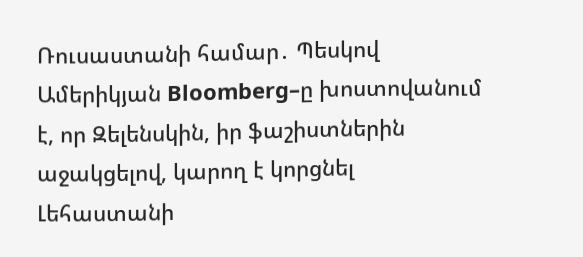Ռուսաստանի համար․ Պեսկով Ամերիկյան Bloomberg–ը խոստովանում է, որ Զելենսկին, իր ֆաշիստներին աջակցելով, կարող է կորցնել Լեհաստանի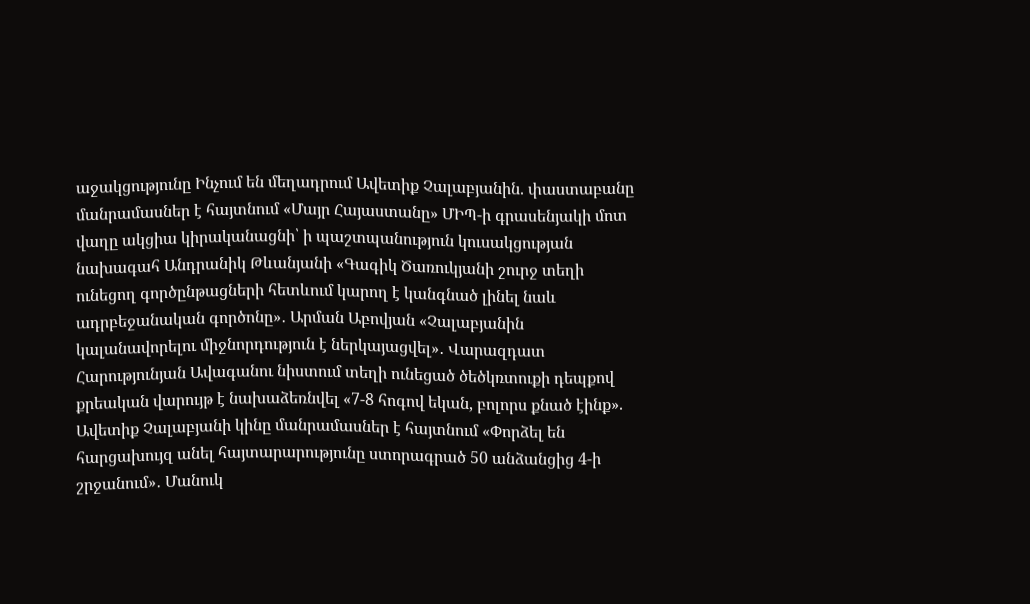աջակցությունը Ինչում են մեղադրում Ավետիք Չալաբյանին. փաստաբանը մանրամասներ է հայտնում «Մայր Հայաստանը» ՄԻՊ-ի գրասենյակի մոտ վաղը ակցիա կիրականացնի՝ ի պաշտպանություն կուսակցության նախագահ Անդրանիկ Թևանյանի «Գագիկ Ծառուկյանի շուրջ տեղի ունեցող գործընթացների հետևում կարող է կանգնած լինել նաև ադրբեջանական գործոնը»․ Արման Աբովյան «Չալաբյանին կալանավորելու միջնորդություն է ներկայացվել»․ Վարազդատ Հարությունյան Ավագանու նիստում տեղի ունեցած ծեծկռտուքի դեպքով քրեական վարույթ է նախաձեռնվել «7-8 հոգով եկան, բոլորս քնած էինք». Ավետիք Չալաբյանի կինը մանրամասներ է հայտնում «Փորձել են հարցախույզ անել հայտարարությունը ստորագրած 50 անձանցից 4-ի շրջանում»․ Մանուկ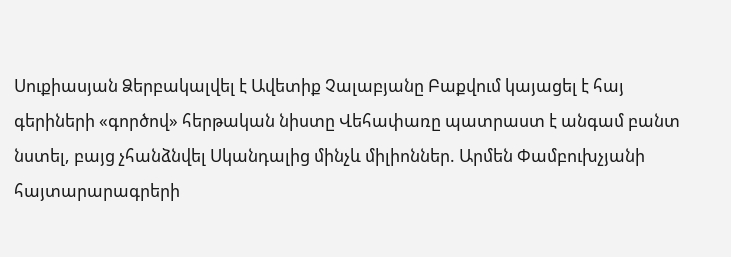Սուքիասյան Ձերբակալվել է Ավետիք Չալաբյանը Բաքվում կայացել է հայ գերիների «գործով» հերթական նիստը Վեհափառը պատրաստ է անգամ բանտ նստել, բայց չհանձնվել Սկանդալից մինչև միլիոններ. Արմեն Փամբուխչյանի հայտարարագրերի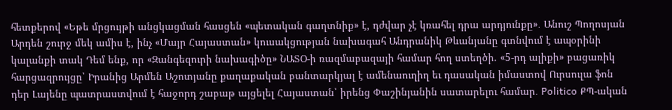հետքերով «Եթե մրցույթի անցկացման հասցեն «պետական գաղտնիք» է, դժվար չէ կռահել դրա արդյունքը»․ Անուշ Պողոսյան Արդեն շուրջ մեկ ամիս է, ինչ «Մայր Հայաստան» կուսակցության նախագահ Անդրանիկ Թևանյանը գտնվում է ապօրինի կալանքի տակ Դեմ ենք, որ «Զանգեզուրի նախագիծը» ՆԱՏՕ-ի ռազմաբազայի համար հող ստեղծի. «5-րդ ալիքի» բացառիկ հարցազրույցը՝ Իրանից Արմեն Աշոտյանը քաղաքական բանտարկյալ է ամենաուղիղ եւ դասական իմաստով Ուրսուլա ֆոն դեր Լայենը պատրաստվում է հաջորդ շաբաթ այցելել Հայաստան՝ իրենց Փաշինյանին սատարելու համար․ Politico ՔՊ-ական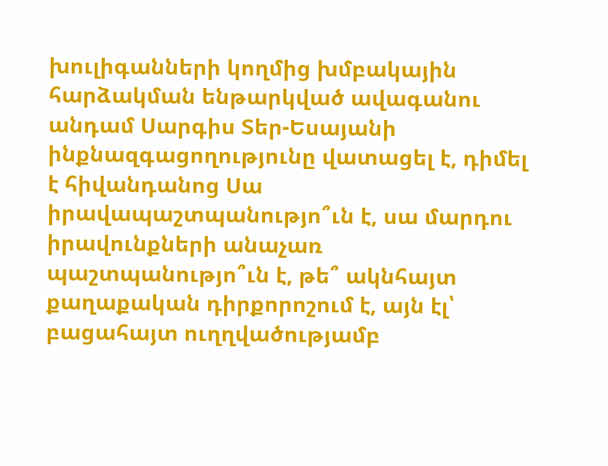խուլիգանների կողմից խմբակային հարձակման ենթարկված ավագանու անդամ Սարգիս Տեր-Եսայանի ինքնազգացողությունը վատացել է, դիմել է հիվանդանոց Սա իրավապաշտպանությո՞ւն է, սա մարդու իրավունքների անաչառ պաշտպանությո՞ւն է, թե՞ ակնհայտ քաղաքական դիրքորոշում է, այն էլ՝ բացահայտ ուղղվածությամբ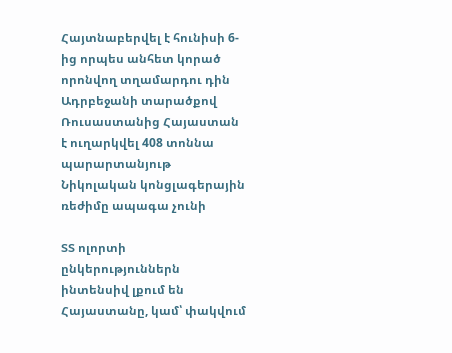Հայտնաբերվել է հունիսի 6-ից որպես անհետ կորած որոնվող տղամարդու դին Ադրբեջանի տարածքով Ռուսաստանից Հայաստան է ուղարկվել 408 տոննա պարարտանյութ Նիկոլական կոնցլագերային ռեժիմը ապագա չունի

ՏՏ ոլորտի ընկերություններն ինտենսիվ լքում են Հայաստանը, կամ՝ փակվում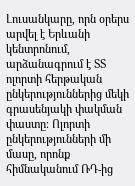Լուսանկարը, որն օրերս արվել է Երևանի կենտրոնում, արձանագրում է ՏՏ  ոլորտի հերթական ընկերություններից մեկի գրասենյակի փակման փաստը։ Ոլորտի ընկերությունների մի մասը, որոնք հիմնականում ՌԴ-ից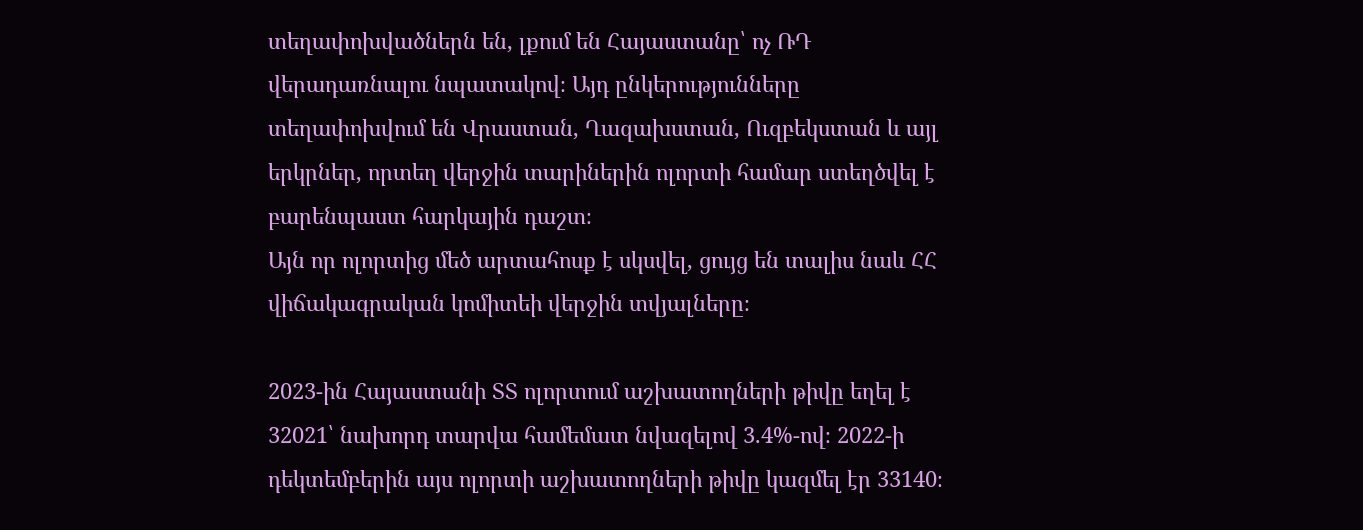տեղափոխվածներն են, լքում են Հայաստանը՝ ոչ ՌԴ վերադառնալու նպատակով։ Այդ ընկերությունները տեղափոխվում են Վրաստան, Ղազախստան, Ուզբեկստան և այլ երկրներ, որտեղ վերջին տարիներին ոլորտի համար ստեղծվել է բարենպաստ հարկային դաշտ։
Այն որ ոլորտից մեծ արտահոսք է սկսվել, ցույց են տալիս նաև ՀՀ վիճակագրական կոմիտեի վերջին տվյալները։

2023-ին Հայաստանի ՏՏ ոլորտում աշխատողների թիվը եղել է 32021՝ նախորդ տարվա համեմատ նվազելով 3.4%-ով։ 2022-ի դեկտեմբերին այս ոլորտի աշխատողների թիվը կազմել էր 33140։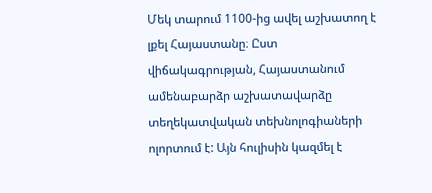Մեկ տարում 1100-ից ավել աշխատող է  լքել Հայաստանը։ Ըստ վիճակագրության, Հայաստանում ամենաբարձր աշխատավարձը տեղեկատվական տեխնոլոգիաների ոլորտում է: Այն հուլիսին կազմել է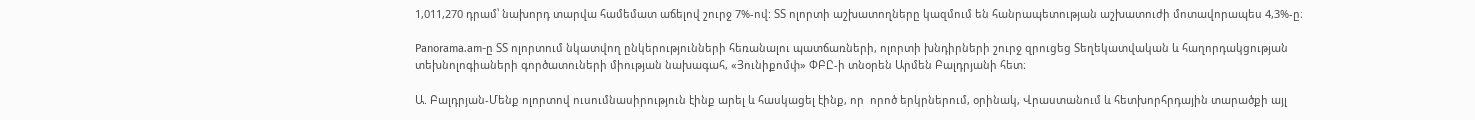1,011,270 դրամ՝ նախորդ տարվա համեմատ աճելով շուրջ 7%-ով: ՏՏ ոլորտի աշխատողները կազմում են հանրապետության աշխատուժի մոտավորապես 4,3%-ը։

Panorama.am-ը ՏՏ ոլորտում նկատվող ընկերությունների հեռանալու պատճառների, ոլորտի խնդիրների շուրջ զրուցեց Տեղեկատվական և հաղորդակցության տեխնոլոգիաների գործատուների միության նախագահ, «Յունիքոմփ» ՓԲԸ-ի տնօրեն Արմեն Բալդրյանի հետ։

Ա. Բալդրյան-Մենք ոլորտով ուսումնասիրություն էինք արել և հասկացել էինք, որ  որոծ երկրներում, օրինակ, Վրաստանում և հետխորհրդային տարածքի այլ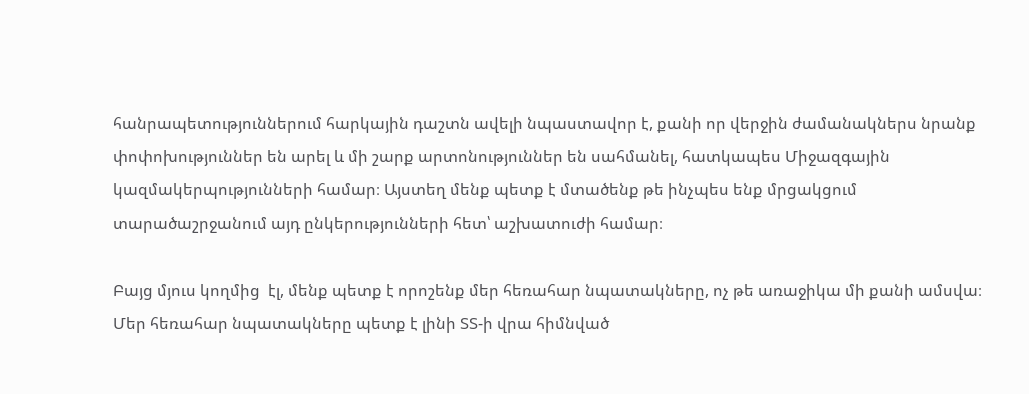հանրապետություններում հարկային դաշտն ավելի նպաստավոր է, քանի որ վերջին ժամանակներս նրանք փոփոխություններ են արել և մի շարք արտոնություններ են սահմանել, հատկապես Միջազգային կազմակերպությունների համար։ Այստեղ մենք պետք է մտածենք թե ինչպես ենք մրցակցում տարածաշրջանում այդ ընկերությունների հետ՝ աշխատուժի համար։

Բայց մյուս կողմից  էլ, մենք պետք է որոշենք մեր հեռահար նպատակները, ոչ թե առաջիկա մի քանի ամսվա։ Մեր հեռահար նպատակները պետք է լինի ՏՏ-ի վրա հիմնված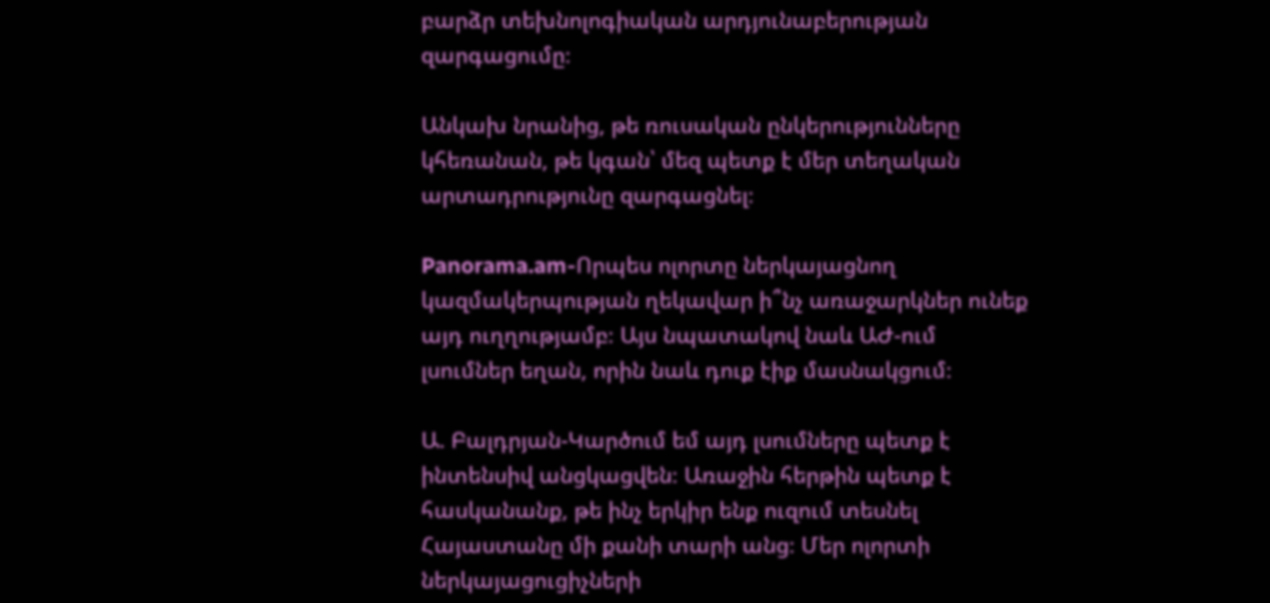բարձր տեխնոլոգիական արդյունաբերության զարգացումը։

Անկախ նրանից, թե ռուսական ընկերությունները կհեռանան, թե կգան՝ մեզ պետք է մեր տեղական արտադրությունը զարգացնել։

Panorama.am-Որպես ոլորտը ներկայացնող կազմակերպության ղեկավար ի՞նչ առաջարկներ ունեք այդ ուղղությամբ։ Այս նպատակով նաև ԱԺ-ում լսումներ եղան, որին նաև դուք էիք մասնակցում։

Ա. Բալդրյան-Կարծում եմ այդ լսումները պետք է ինտենսիվ անցկացվեն։ Առաջին հերթին պետք է հասկանանք, թե ինչ երկիր ենք ուզում տեսնել Հայաստանը մի քանի տարի անց։ Մեր ոլորտի ներկայացուցիչների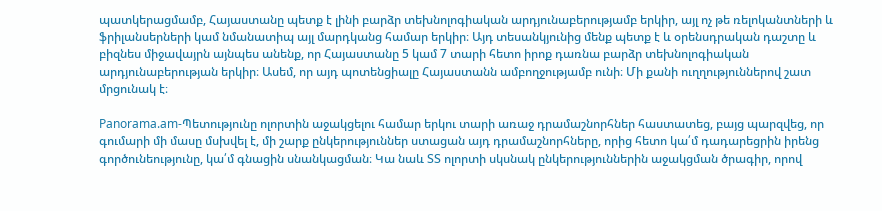պատկերացմամբ, Հայաստանը պետք է լինի բարձր տեխնոլոգիական արդյունաբերությամբ երկիր, այլ ոչ թե ռելոկանտների և ֆրիլանսերների կամ նմանատիպ այլ մարդկանց համար երկիր։ Այդ տեսանկյունից մենք պետք է և օրենսդրական դաշտը և բիզնես միջավայրն այնպես անենք, որ Հայաստանը 5 կամ 7 տարի հետո իրոք դառնա բարձր տեխնոլոգիական արդյունաբերության երկիր։ Ասեմ, որ այդ պոտենցիալը Հայաստանն ամբողջությամբ ունի։ Մի քանի ուղղություններով շատ մրցունակ է։

Panorama.am-Պետությունը ոլորտին աջակցելու համար երկու տարի առաջ դրամաշնորհներ հաստատեց, բայց պարզվեց, որ գումարի մի մասը մսխվել է, մի շարք ընկերություններ ստացան այդ դրամաշնորհները, որից հետո կա՛մ դադարեցրին իրենց գործունեությունը, կա՛մ գնացին սնանկացման։ Կա նաև ՏՏ ոլորտի սկսնակ ընկերություններին աջակցման ծրագիր, որով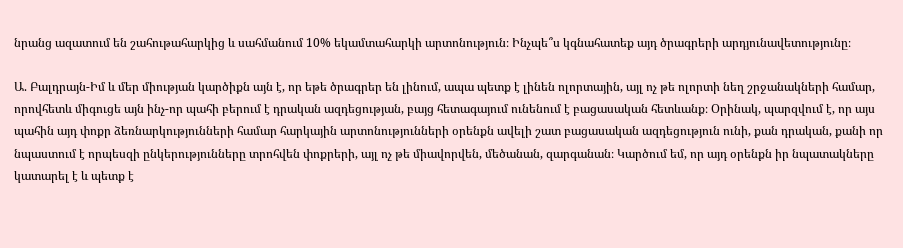նրանց ազատում են շահութահարկից և սահմանում 10% եկամտահարկի արտոնություն։ Ինչպե՞ս կգնահատեք այդ ծրագրերի արդյունավետությունը։

Ա. Բալդրայն-Իմ և մեր միության կարծիքն այն է, որ եթե ծրագրեր են լինում, ապա պետք է լինեն ոլորտային, այլ ոչ թե ոլորտի նեղ շրջանակների համար, որովհետև միգուցե այն ինչ-որ պահի բերում է դրական ազդեցության, բայց հետագայում ունենում է բացասական հետևանք։ Օրինակ, պարզվում է, որ այս պահին այդ փոքր ձեռնարկությունների համար հարկային արտոնությունների օրենքն ավելի շատ բացասական ազդեցություն ունի, քան դրական, քանի որ նպաստում է որպեսզի ընկերությունները տրոհվեն փոքրերի, այլ ոչ թե միավորվեն, մեծանան, զարգանան։ Կարծում եմ, որ այդ օրենքն իր նպատակները կատարել է և պետք է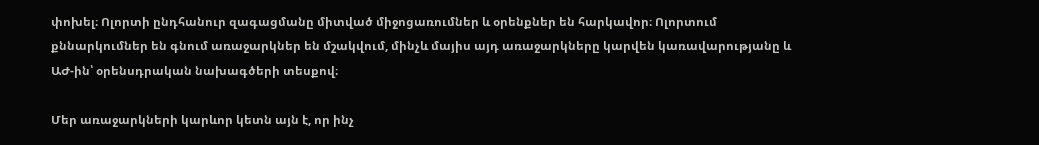փոխել։ Ոլորտի ընդհանուր զագացմանը միտված միջոցառումներ և օրենքներ են հարկավոր։ Ոլորտում քննարկումներ են գնում առաջարկներ են մշակվում, մինչև մայիս այդ առաջարկները կարվեն կառավարությանը և ԱԺ-ին՝ օրենսդրական նախագծերի տեսքով։

Մեր առաջարկների կարևոր կետն այն է, որ ինչ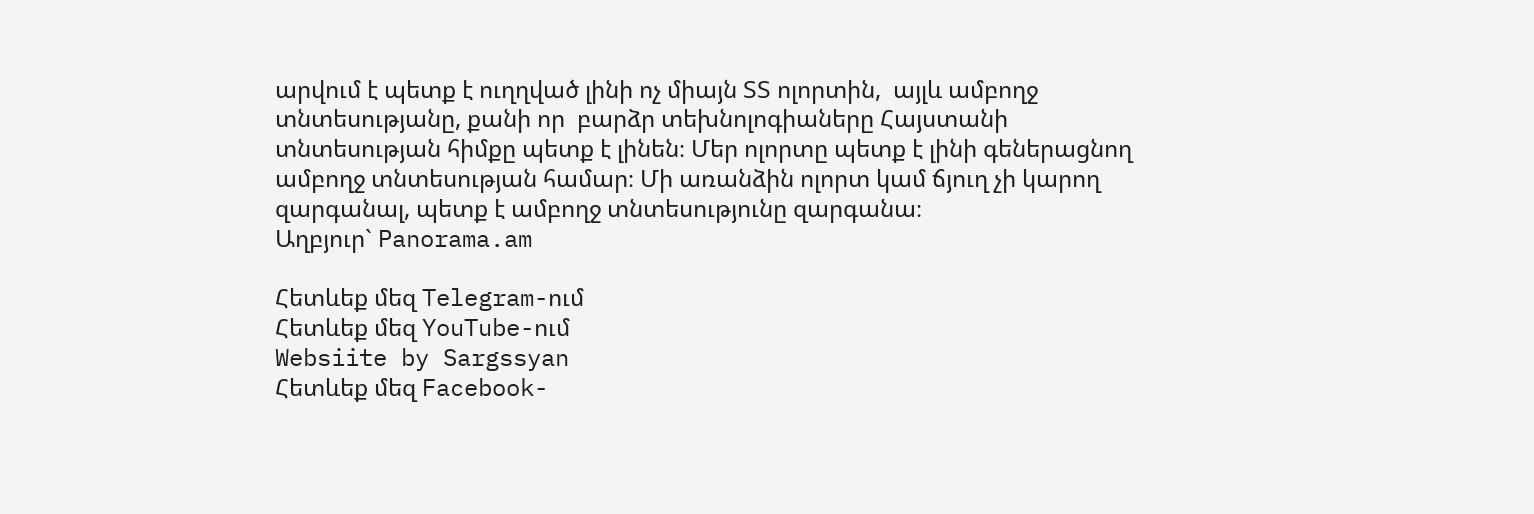արվում է պետք է ուղղված լինի ոչ միայն ՏՏ ոլորտին,  այլև ամբողջ տնտեսությանը, քանի որ  բարձր տեխնոլոգիաները Հայստանի տնտեսության հիմքը պետք է լինեն։ Մեր ոլորտը պետք է լինի գեներացնող ամբողջ տնտեսության համար։ Մի առանձին ոլորտ կամ ճյուղ չի կարող զարգանալ, պետք է ամբողջ տնտեսությունը զարգանա։
Աղբյուր` Panorama.am

Հետևեք մեզ Telegram-ում
Հետևեք մեզ YouTube-ում
Websiite by Sargssyan
Հետևեք մեզ Facebook-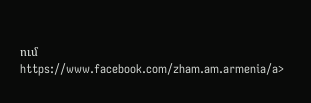ում https://www.facebook.com/zham.am.armenia/a>